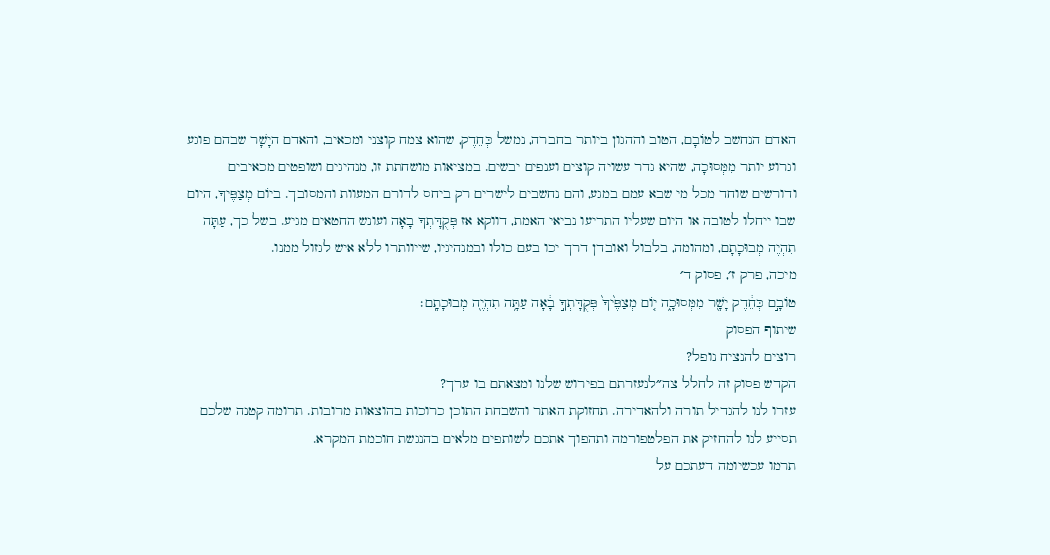האדם הנחשב לטוֹבָם, הטוב וההגון ביותר בחברה, נמשל כְּחֵדֶק, שהוא צמח קוצני ומכאיב, והאדם היָשָׁר שבהם פוגע וגרוע יותר מִמְּסוּכָה, שהיא גדר עשויה קוצים וענפים יבשים. במציאות מושחתת זו, מנהיגים ושופטים מכאיבים ודורשים שוחד מכל מי שבא עמם במגע, והם נחשבים לישרים רק ביחס לדורם המעוות והמסובך. ביוֹם מְצַפֶּיךָ, היום שבו ייחלו לטובה או היום שעליו התריעו נביאי האמת, דווקא אז פְּקֻדָּתְךָ בָאָה ועונש החטאים מגיע. בשל כך, עַתָּה תִהְיֶה מְבוּכָתָם, ומהומה, בלבול ואובדן דרך יכו בעם כולו ובמנהיגיו, שייוותרו ללא איש לגזול ממנו.
מיכה, פרק ז׳, פסוק ד׳
טוֹבָ֣ם כְּחֵ֔דֶק יָשָׁ֖ר מִמְּסוּכָ֑ה י֤וֹם מְצַפֶּ֙יךָ֙ פְּקֻדָּתְךָ֣ בָ֔אָה עַתָּ֥ה תִהְיֶ֖ה מְבוּכָתָֽם׃
שיתוף הפסוק
רוצים להנציח נופל?
הקדש פסוק זה לחלל צה״לנעזרתם בפירוש שלנו ומצאתם בו ערך?
עזרו לנו להגדיל תורה ולהאדירה. תחזוקת האתר והשבחת התוכן כרוכות בהוצאות מרובות. תרומה קטנה שלכם תסייע לנו להחזיק את הפלטפורמה ותהפוך אתכם לשותפים מלאים בהנגשת חוכמת המקרא.
תרמו עכשיומה דעתכם על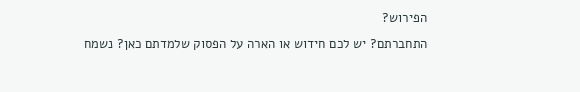הפירוש?
התחברתם? יש לכם חידוש או הארה על הפסוק שלמדתם כאן? נשמח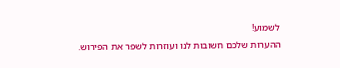לשמוע!
ההערות שלכם חשובות לנו ועוזרות לשפר את הפירוש.